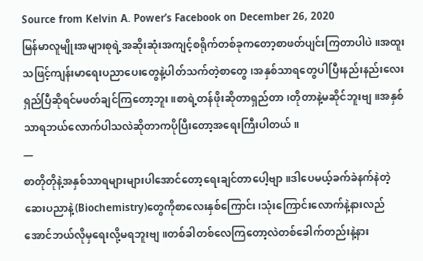Source from Kelvin A. Power’s Facebook on December 26, 2020
မြန်မာလူမျိုးအများစုရဲ့အဆိုးဆုံးအကျင့်စရိုက်တစ်ခုကတော့စာဖတ်ပျင်းကြတာပါပဲ။အထူးသဖြင့်ကျန်းမာရေးပညာပေးတွေနဲ့ပါတ်သက်တဲ့စာတွေ၊အနှစ်သာရတွေပါပြီးနည်းနည်းလေးရှည်ပြီဆိုရင်မဖတ်ချင်ကြတော့ဘူး။စာရဲ့တန်ဖိုးဆိုတာရှည်တာ၊တိုတာနဲ့မဆိုင်ဘူးဗျ။အနှစ်သာရဘယ်လောက်ပါသလဲဆိုတာကပိုပြီးတော့အရေးကြီးပါတယ်။
—
စာတိုတိုနဲ့အနှစ်သာရများများပါအောင်တော့ရေးချင်တာပေါ့ဗျာ။ဒါပေမယ့်ခက်ခဲနက်နဲတဲ့ဆေးပညာနဲ့(Biochemistry)တွေကိုစာလေးနှစ်ကြောင်း၊သုံးကြောင်းလောက်နဲ့နားလည်အောင်ဘယ်လိုမှရေးလို့မရဘူးဗျ။တစ်ခါတစ်လေကြတော့လဲတစ်ခေါက်တည်းနဲ့နား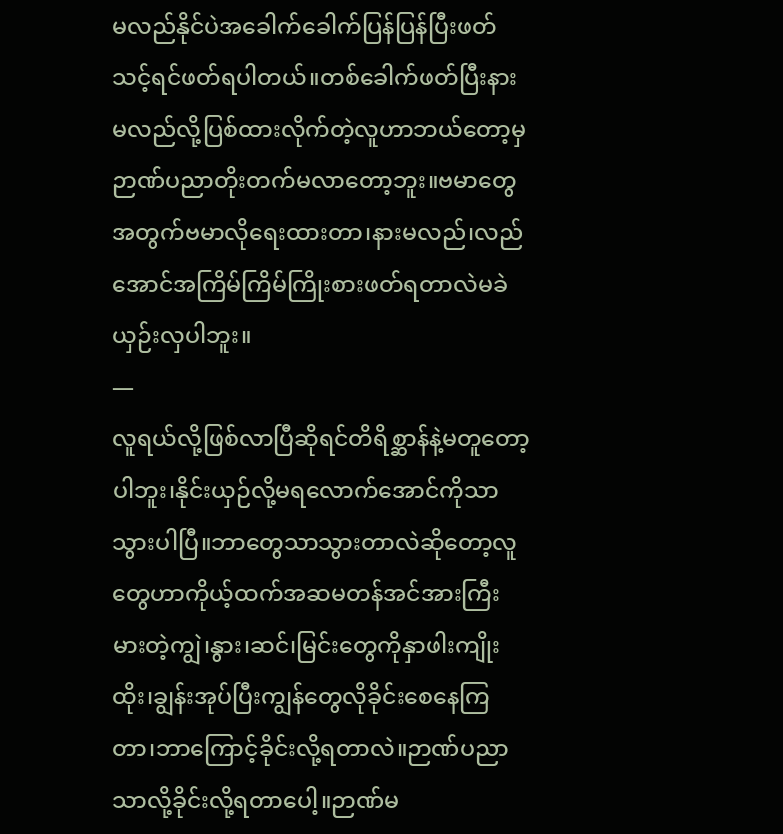မလည်နိုင်ပဲအခေါက်ခေါက်ပြန်ပြန်ပြီးဖတ်သင့်ရင်ဖတ်ရပါတယ်။တစ်ခေါက်ဖတ်ပြီးနားမလည်လို့ပြစ်ထားလိုက်တဲ့လူဟာဘယ်တော့မှဉာဏ်ပညာတိုးတက်မလာတော့ဘူး။ဗမာတွေအတွက်ဗမာလိုရေးထားတာ၊နားမလည်၊လည်အောင်အကြိမ်ကြိမ်ကြိုးစားဖတ်ရတာလဲမခဲယှဉ်းလှပါဘူး။
—
လူရယ်လို့ဖြစ်လာပြီဆိုရင်တိရိစ္ဆာန်နဲ့မတူတော့ပါဘူး၊နိုင်းယှဉ်လို့မရလောက်အောင်ကိုသာသွားပါပြီ။ဘာတွေသာသွားတာလဲဆိုတော့လူတွေဟာကိုယ့်ထက်အဆမတန်အင်အားကြီးမားတဲ့ကျွဲ၊နွား၊ဆင်၊မြင်းတွေကိုနှာဖါးကျိုးထိုး၊ချွန်းအုပ်ပြီးကျွန်တွေလိုခိုင်းစေနေကြတာ၊ဘာကြောင့်ခိုင်းလို့ရတာလဲ။ဉာဏ်ပညာသာလို့ခိုင်းလို့ရတာပေါ့။ဉာဏ်မ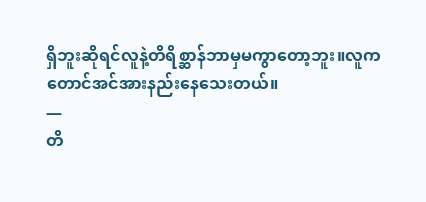ရှိဘူးဆိုရင်လူနဲ့တိရိစ္ဆာန်ဘာမှမကွာတော့ဘူး။လူကတောင်အင်အားနည်းနေသေးတယ်။
—
တိ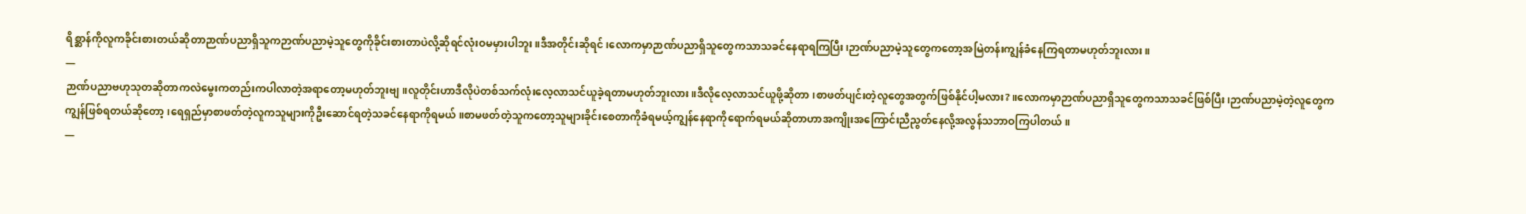ရိစ္ဆာန်ကိုလူကခိုင်းစားတယ်ဆိုတာဉာဏ်ပညာရှိသူကဉာဏ်ပညာမဲ့သူတွေကိုခိုင်းစားတာပဲလို့ဆိုရင်လုံးဝမမှားပါဘူး။ဒီအတိုင်းဆိုရင်၊လောကမှာဉာဏ်ပညာရှိသူတွေကသာသခင်နေရာရကြပြီး၊ဉာဏ်ပညာမဲ့သူတွေကတော့အမြဲတန်းကျွန်ခံနေကြရတာမဟုတ်ဘူးလား။
—
ဉာဏ်ပညာဗဟုသုတဆိုတာကလဲမွေးကတည်းကပါလာတဲ့အရာတော့မဟုတ်ဘူးဗျ။လူတိုင်းဟာဒီလိုပဲတစ်သက်လုံးလေ့လာသင်ယူခဲ့ရတာမဟုတ်ဘူးလား။ဒီလိုလေ့လာသင်ယူဖို့ဆိုတာ၊စာဖတ်ပျင်းတဲ့လူတွေအတွက်ဖြစ်နိုင်ပါ့မလား?။လောကမှာဉာဏ်ပညာရှိသူတွေကသာသခင်ဖြစ်ပြီး၊ဉာဏ်ပညာမဲ့တဲ့လူတွေကကျွန်ဖြစ်ရတယ်ဆိုတော့၊ရေရှည်မှာစာဖတ်တဲ့လူကသူများကိုဦးဆောင်ရတဲ့သခင်နေရာကိုရမယ်။စာမဖတ်တဲ့သူကတော့သူများခိုင်းစေတာကိုခံရမယ့်ကျွန်နေရာကိုရောက်ရမယ်ဆိုတာဟာအကျိုးအကြောင်းညီညွတ်နေလို့အလွန်သဘာဝကြပါတယ်။
—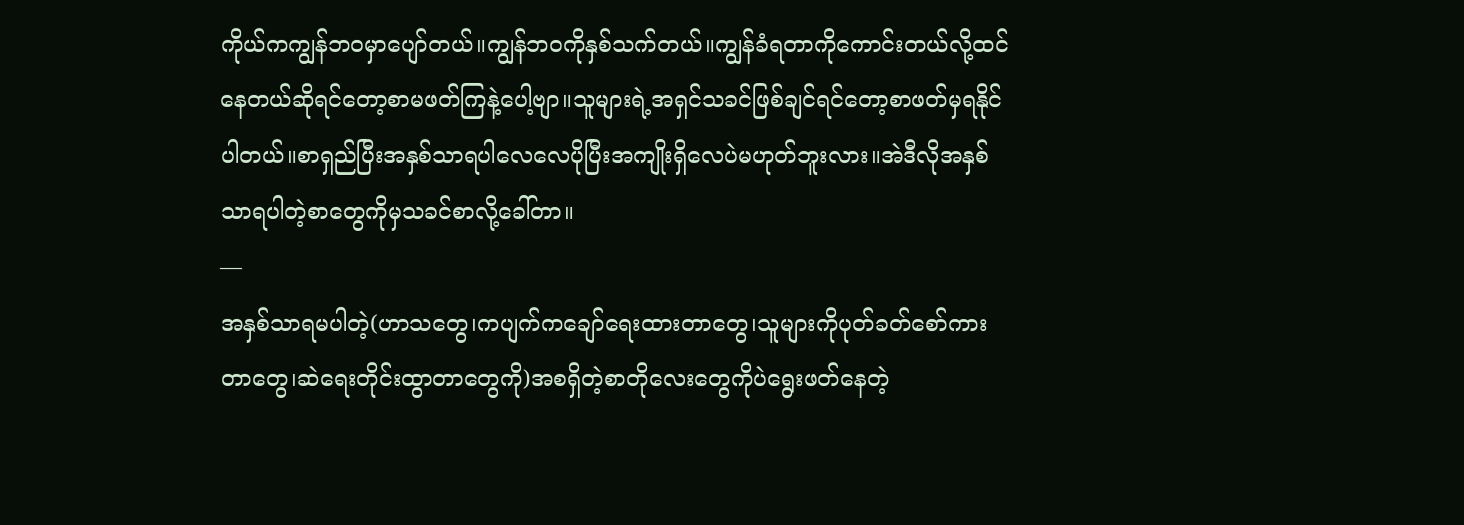ကိုယ်ကကျွန်ဘဝမှာပျော်တယ်။ကျွန်ဘဝကိုနှစ်သက်တယ်။ကျွန်ခံရတာကိုကောင်းတယ်လို့ထင်နေတယ်ဆိုရင်တော့စာမဖတ်ကြနဲ့ပေါ့ဗျာ။သူများရဲ့အရှင်သခင်ဖြစ်ချင်ရင်တော့စာဖတ်မှရနိုင်ပါတယ်။စာရှည်ပြီးအနှစ်သာရပါလေလေပိုပြီးအကျိုးရှိလေပဲမဟုတ်ဘူးလား။အဲဒီလိုအနှစ်သာရပါတဲ့စာတွေကိုမှသခင်စာလို့ခေါ်တာ။
—
အနှစ်သာရမပါတဲ့(ဟာသတွေ၊ကပျက်ကချော်ရေးထားတာတွေ၊သူများကိုပုတ်ခတ်စော်ကားတာတွေ၊ဆဲရေးတိုင်းထွာတာတွေကို)အစရှိတဲ့စာတိုလေးတွေကိုပဲရွေးဖတ်နေတဲ့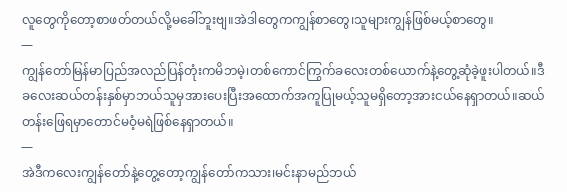လူတွေကိုတော့စာဖတ်တယ်လို့မခေါ်ဘူးဗျ။အဲဒါတွေကကျွန်စာတွေ၊သူများကျွန်ဖြစ်မယ့်စာတွေ။
—
ကျွန်တော်မြန်မာပြည်အလည်ပြန်တုံးကမိဘမဲ့၊တစ်ကောင်ကြွက်ခလေးတစ်ယောက်နဲ့တွေ့ဆုံခဲ့ဖူးပါတယ်။ဒီခလေးဆယ်တန်းနှစ်မှာဘယ်သူမှအားပေးပြီးအထောက်အကူပြုမယ့်သူမရှိတော့အားငယ်နေရှာတယ်။ဆယ်တန်းဖြေရမှာတောင်မဝံ့မရဲဖြစ်နေရှာတယ်။
—
အဲဒီကလေးကျွန်တော်နဲ့တွေ့တော့ကျွန်တော်ကသား၊မင်းနာမည်ဘယ်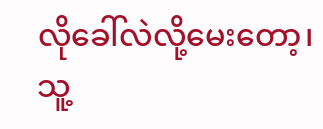လိုခေါ်လဲလို့မေးတော့၊သူ့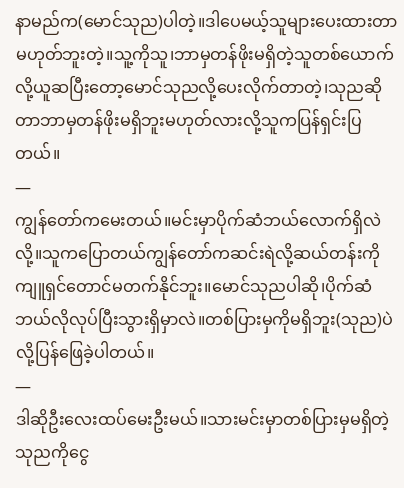နာမည်က(မောင်သုည)ပါတဲ့။ဒါပေမယ့်သူများပေးထားတာမဟုတ်ဘူးတဲ့။သူ့ကိုသူ၊ဘာမှတန်ဖိုးမရှိတဲ့သူတစ်ယောက်လို့ယူဆပြီးတော့မောင်သုညလို့ပေးလိုက်တာတဲ့၊သုညဆိုတာဘာမှတန်ဖိုးမရှိဘူးမဟုတ်လားလို့သူကပြန်ရှင်းပြတယ်။
—
ကျွန်တော်ကမေးတယ်။မင်းမှာပိုက်ဆံဘယ်လောက်ရှိလဲလို့။သူကပြောတယ်ကျွန်တော်ကဆင်းရဲလို့ဆယ်တန်းကိုကျူရှင်တောင်မတက်နိုင်ဘူး။မောင်သုညပါဆို၊ပိုက်ဆံဘယ်လိုလုပ်ပြီးသွားရှိမှာလဲ။တစ်ပြားမှကိုမရှိဘူး(သုည)ပဲလို့ပြန်ဖြေခဲ့ပါတယ်။
—
ဒါဆိုဦးလေးထပ်မေးဦးမယ်။သားမင်းမှာတစ်ပြားမှမရှိတဲ့သုညကိုငွေ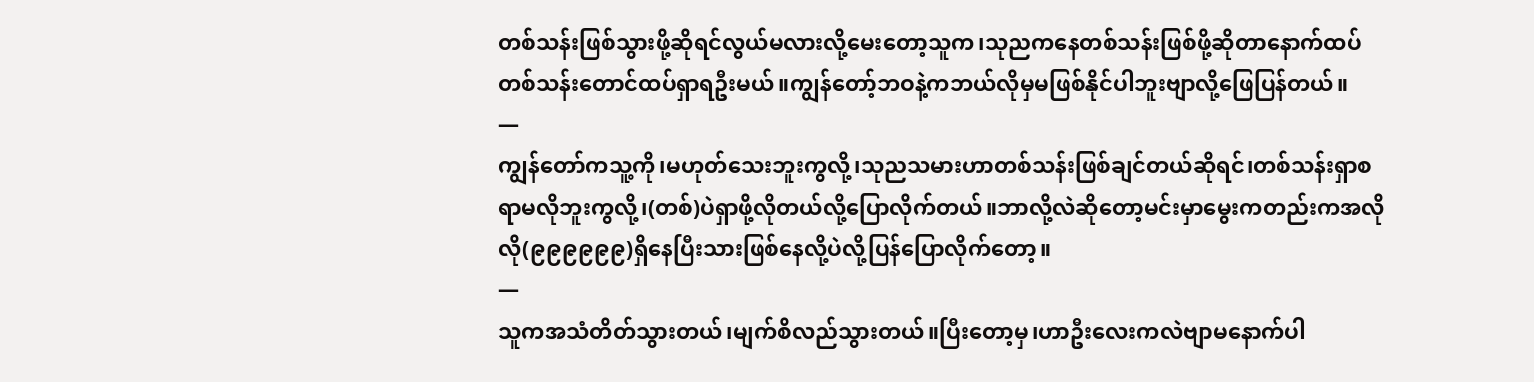တစ်သန်းဖြစ်သွားဖို့ဆိုရင်လွယ်မလားလို့မေးတော့သူက၊သုညကနေတစ်သန်းဖြစ်ဖို့ဆိုတာနောက်ထပ်တစ်သန်းတောင်ထပ်ရှာရဦးမယ်။ကျွန်တော့်ဘဝနဲ့ကဘယ်လိုမှမဖြစ်နိုင်ပါဘူးဗျာလို့ဖြေပြန်တယ်။
—
ကျွန်တော်ကသူ့ကို၊မဟုတ်သေးဘူးကွလို့၊သုညသမားဟာတစ်သန်းဖြစ်ချင်တယ်ဆိုရင်၊တစ်သန်းရှာစရာမလိုဘူးကွလို့၊(တစ်)ပဲရှာဖို့လိုတယ်လို့ပြောလိုက်တယ်။ဘာလို့လဲဆိုတော့မင်းမှာမွေးကတည်းကအလိုလို(၉၉၉၉၉၉)ရှိနေပြီးသားဖြစ်နေလို့ပဲလို့ပြန်ပြောလိုက်တော့။
—
သူကအသံတိတ်သွားတယ်၊မျက်စိလည်သွားတယ်။ပြီးတော့မှ၊ဟာဦးလေးကလဲဗျာမနောက်ပါ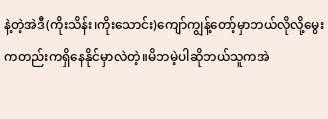နဲ့တဲ့အဲဒီ(ကိုးသိန်း၊ကိုးသောင်း)ကျော်ကျွန့်တော့်မှာဘယ်လိုလို့မွေးကတည်းကရှိနေနိုင်မှာလဲတဲ့။မိဘမဲ့ပါဆိုဘယ်သူကအဲ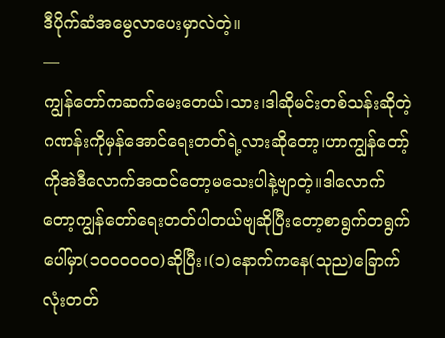ဒီပိုက်ဆံအမွေလာပေးမှာလဲတဲ့။
—
ကျွန်တော်ကဆက်မေးတေယ်၊သား၊ဒါဆိုမင်းတစ်သန်းဆိုတဲ့ဂဏန်းကိုမှန်အောင်ရေးတတ်ရဲ့လားဆိုတော့၊ဟာကျွန်တော့်ကိုအဲဒီလောက်အထင်တော့မသေးပါနဲ့ဗျာတဲ့။ဒါလောက်တော့ကျွန်တော်ရေးတတ်ပါတယ်ဗျဆိုပြီးတော့စာရွက်တရွက်ပေါ်မှာ(၁၀၀၀၀၀၀)ဆိုပြီး၊(၁)နောက်ကနေ(သုည)ခြောက်လုံးတတ်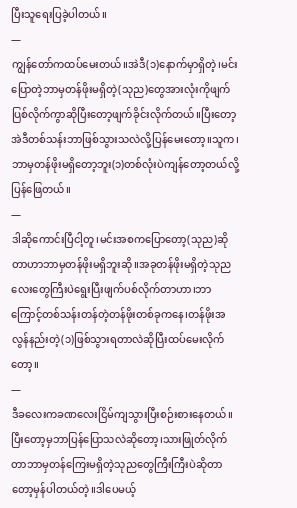ပြီးသူရေးပြခဲ့ပါတယ်။
—
ကျွန်တော်ကထပ်မေးတယ်။အဲဒီ(၁)နောက်မှာရှိတဲ့၊မင်းပြောတဲ့ဘာမှတန်ဖိုးမရှိတဲ့(သုည)တွေအားလုံးကိုဖျက်ပြစ်လိုက်ကွာဆိုပြီးတော့ဖျက်ခိုင်းလိုက်တယ်။ပြီးတော့အဲဒီတစ်သန်းဘာဖြစ်သွားသလဲလို့ပြန်မေးတော့။သူက၊ဘာမှတန်ဖိုးမရှိတော့ဘူး(၁)တစ်လုံးပဲကျန်တော့တယ်လို့ပြန်ဖြေတယ်။
—
ဒါဆိုကောင်းပြီငါ့တူ၊မင်းအစကပြောတော့(သုည)ဆိုတာဟာဘာမှတန်ဖိုးမရှိဘူးဆို။အခုတန်ဖိုးမရှိတဲ့သုညလေးတွေကြီးပဲရွေးပြီးဖျက်ပစ်လိုက်တာဟာ၊ဘာကြောင့်တစ်သန်းတန်တဲ့တန်ဖိုးတစ်ခုကနေ၊တန်ဖိုးအလွန်နည်းတဲ့(၁)ဖြစ်သွားရတာလဲဆိုပြီးထပ်မေးလိုက်တော့။
—
ဒီခလေးကခဏလေးငြိမ်ကျသွားပြီးစဉ်းစားနေတယ်။ပြီးတော့မှဘာပြန်ပြောသလဲဆိုတော့၊သားဖြုတ်လိုက်တာဘာမှတန်ကြေးမရှိတဲ့သုညတွေကြီးကြီးပဲဆိုတာတော့မှန်ပါတယ်တဲ့။ဒါပေမယ့်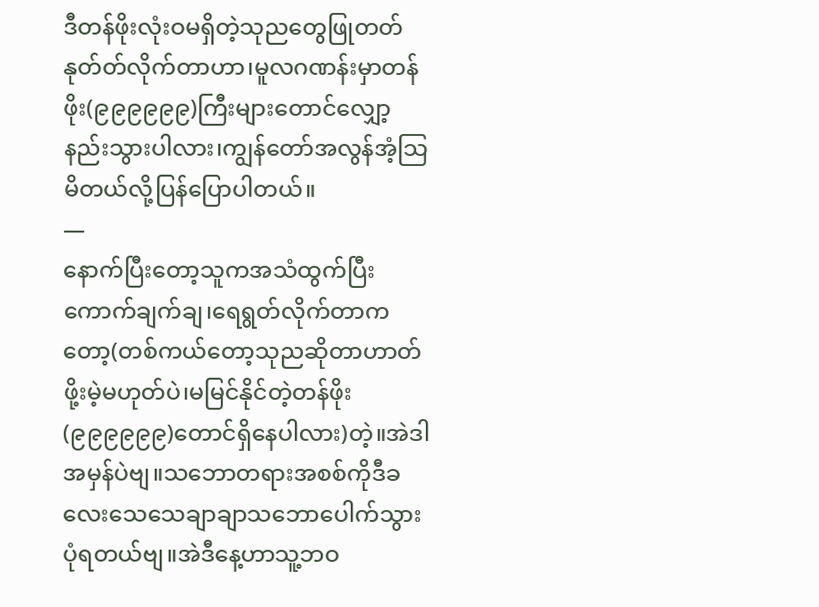ဒီတန်ဖိုးလုံးဝမရှိတဲ့သုညတွေဖြုတတ်နုတ်တ်လိုက်တာဟာ၊မူလဂဏန်းမှာတန်ဖိုး(၉၉၉၉၉၉)ကြီးများတောင်လျှော့နည်းသွားပါလား၊ကျွန်တော်အလွန်အံ့သြမိတယ်လို့ပြန်ပြောပါတယ်။
—
နောက်ပြီးတော့သူကအသံထွက်ပြီးကောက်ချက်ချ၊ရေရွတ်လိုက်တာကတော့(တစ်ကယ်တော့သုညဆိုတာဟာတ်ဖို့းမဲ့မဟုတ်ပဲ၊မမြင်နိုင်တဲ့တန်ဖိုး(၉၉၉၉၉၉)တောင်ရှိနေပါလား)တဲ့။အဲဒါအမှန်ပဲဗျ။သဘောတရားအစစ်ကိုဒီခလေးသေသေချာချာသဘောပေါက်သွားပုံရတယ်ဗျ။အဲဒီနေ့ဟာသူ့ဘဝ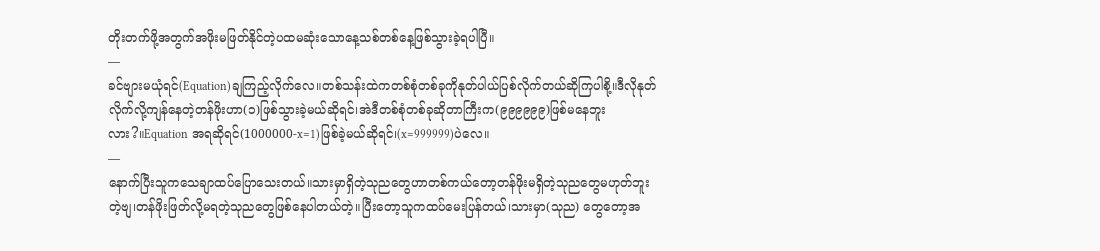တိုးတက်ဖို့အတွက်အဖိုးမဖြတ်နိုင်တဲ့ပထမဆုံးသောနေ့သစ်တစ်နေ့ဖြစ်သွားခဲ့ရပါပြီ။
—
ခင်ဗျားမယုံရင်(Equation)ချကြည့်လိုက်လေ။တစ်သန်းထဲကတစ်စုံတစ်ခုကိုနုတ်ပါယ်ပြစ်လိုက်တယ်ဆိုကြပါစို့။ဒီလိုနုတ်လိုက်လို့ကျန်နေတဲ့တန်ဖိုးဟာ(၁)ဖြစ်သွားခဲ့မယ်ဆိုရင်၊အဲဒီတစ်စုံတစ်ခုဆိုတာကြီးက(၉၉၉၉၉၉)ဖြစ်မနေဘူးလား?။Equation အရဆိုရင်(1000000-x=1)ဖြစ်ခဲ့မယ်ဆိုရင်၊(x=999999)ပဲလေ။
—
နောက်ပြီးသူကသေချာထပ်ပြောသေးတယ်။သားမှာရှိတဲ့သုညတွေဟာတစ်ကယ်တော့တန်ဖိုးမရှိတဲ့သုညတွေမဟုတ်ဘူးတဲ့ဗျ၊တန်ဖိုးဖြတ်လို့မရတဲ့သုညတွေဖြစ်နေပါတယ်တဲ့။ပြီးတော့သူကထပ်မေးပြန်တယ်၊သားမှာ(သုည) တွေတော့အ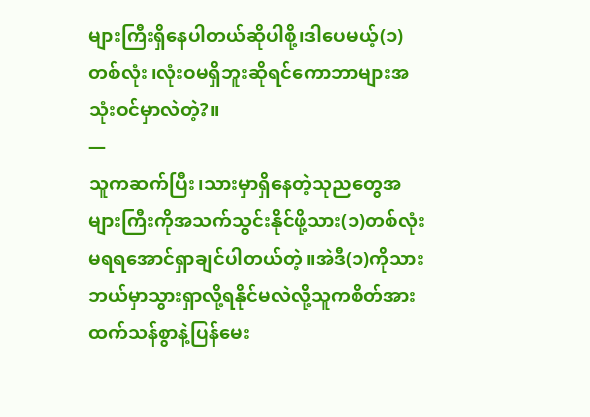များကြီးရှိနေပါတယ်ဆိုပါစို့၊ဒါပေမယ့်(၁)တစ်လုံး၊လုံးဝမရှိဘူးဆိုရင်ကောဘာများအသုံးဝင်မှာလဲတဲ့?။
—
သူကဆက်ပြီး၊သားမှာရှိနေတဲ့သုညတွေအများကြီးကိုအသက်သွင်းနိုင်ဖို့သား(၁)တစ်လုံးမရရအောင်ရှာချင်ပါတယ်တဲ့။အဲဒီ(၁)ကိုသားဘယ်မှာသွားရှာလို့ရနိုင်မလဲလို့သူကစိတ်အားထက်သန်စွာနဲ့ပြန်မေး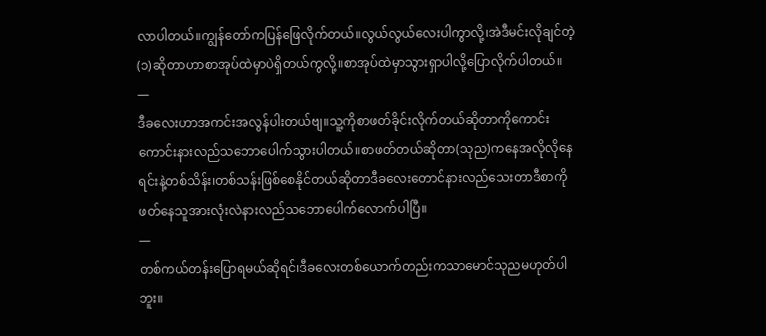လာပါတယ်။ကျွန်တော်ကပြန်ဖြေလိုက်တယ်။လွယ်လွယ်လေးပါကွာလို့၊အဲဒီမင်းလိုချင်တဲ့(၁)ဆိုတာဟာစာအုပ်ထဲမှာပဲရှိတယ်ကွလို့။စာအုပ်ထဲမှာသွားရှာပါလို့ပြောလိုက်ပါတယ်။
—
ဒီခလေးဟာအကင်းအလွန်ပါးတယ်ဗျ။သူ့ကိုစာဖတ်ခိုင်းလိုက်တယ်ဆိုတာကိုကောင်းကောင်းနားလည်သဘောပေါက်သွားပါတယ်။စာဖတ်တယ်ဆိုတာ(သုည)ကနေအလိုလိုနေရင်းနဲ့တစ်သိန်း၊တစ်သန်းဖြစ်စေနိုင်တယ်ဆိုတာဒီခလေးတောင်နားလည်သေးတာဒီစာကိုဖတ်နေသူအားလုံးလဲနားလည်သဘောပေါက်လောက်ပါပြီ။
—
တစ်ကယ်တန်းပြောရမယ်ဆိုရင်၊ဒီခလေးတစ်ယောက်တည်းကသာမောင်သုညမဟုတ်ပါဘူး။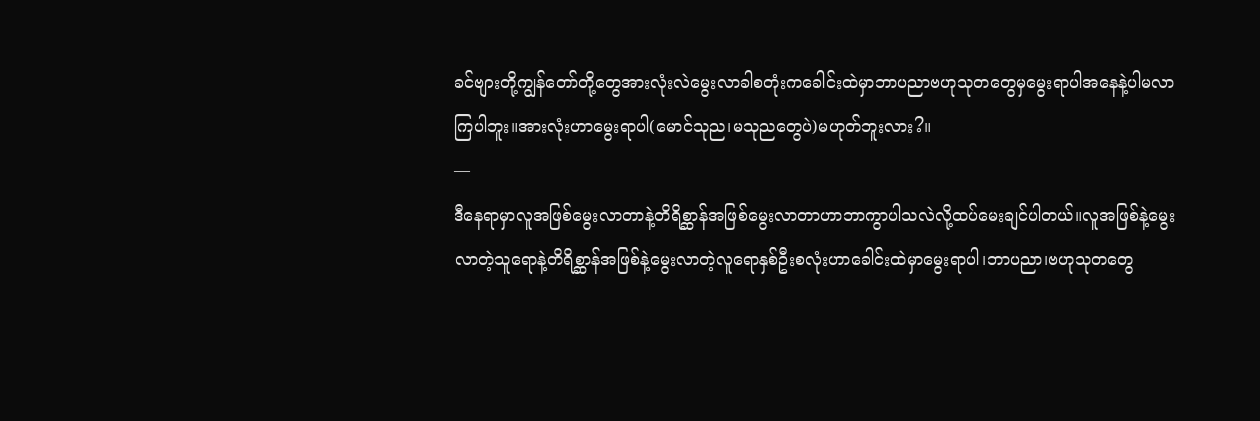ခင်ဗျားတို့ကျွန်တော်တို့တွေအားလုံးလဲမွေးလာခါစတုံးကခေါင်းထဲမှာဘာပညာဗဟုသုတတွေမှမွေးရာပါအနေနဲ့ပါမလာကြပါဘူး။အားလုံးဟာမွေးရာပါ(မောင်သုည၊မသုညတွေပဲ)မဟုတ်ဘူးလား?။
—
ဒီနေရာမှာလူအဖြစ်မွေးလာတာနဲ့တိရိစ္ဆာန်အဖြစ်မွေးလာတာဟာဘာကွာပါသလဲလို့ထပ်မေးချင်ပါတယ်။လူအဖြစ်နဲ့မွေးလာတဲ့သူရောနဲ့တိရိစ္ဆာန်အဖြစ်နဲ့မွေးလာတဲ့လူရောနှစ်ဦးစလုံးဟာခေါင်းထဲမှာမွေးရာပါ၊ဘာပညာ၊ဗဟုသုတတွေ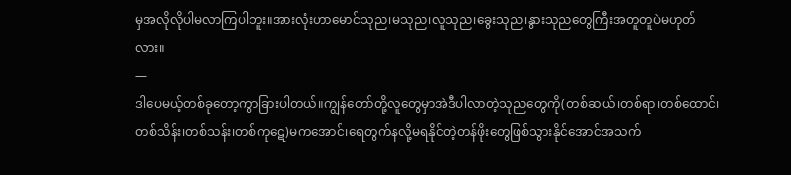မှအလိုလိုပါမလာကြပါဘူး။အားလုံးဟာမောင်သုည၊မသုည၊လူသုည၊ခွေးသုည၊နွားသုညတွေကြီးအတူတူပဲမဟုတ်လား။
—
ဒါပေမယ့်တစ်ခုတော့ကွာခြားပါတယ်။ကျွန်တော်တို့လူတွေမှာအဲဒီပါလာတဲ့သုညတွေကို(တစ်ဆယ်၊တစ်ရာ၊တစ်ထောင်၊တစ်သိန်း၊တစ်သန်း၊တစ်ကုဋေ)မကအောင်၊ရေတွက်နလို့မရနိုင်တဲ့တန်ဖိုးတွေဖြစ်သွားနိုင်အောင်အသက်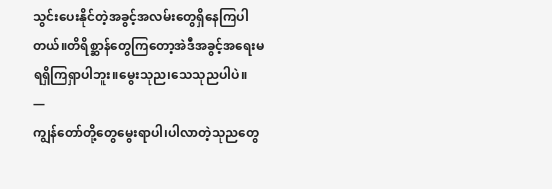သွင်းပေးနိုင်တဲ့အခွင့်အလမ်းတွေရှိနေကြပါတယ်။တိရိစ္ဆာန်တွေကြတော့အဲဒီအခွင့်အရေးမရရှိကြရှာပါဘူး။မွေးသုည၊သေသုညပါပဲ။
—
ကျွန်တော်တို့တွေမွေးရာပါ၊ပါလာတဲ့သုညတွေ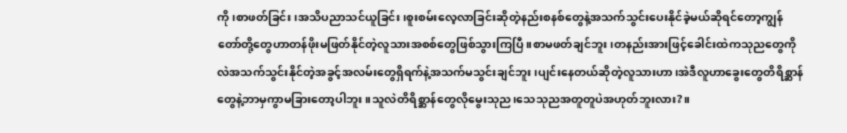ကို၊စာဖတ်ခြင်း၊အသိပညာသင်ယူခြင်း၊စူးစမ်းလေ့လာခြင်းဆိုတဲ့နည်းစနစ်တွေနဲ့အသက်သွင်းပေးနိုင်ခဲ့မယ်ဆိုရင်တော့ကျွန်တော်တို့တွေဟာတန်ဖိုးမဖြတ်နိုင်တဲ့လူသားအစစ်တွေဖြစ်သွားကြပြီ။စာမဖတ်ချင်ဘူး၊တနည်းအားဖြင့်ခေါင်းထဲကသုညတွေကိုလဲအသက်သွင်းနိုင်တဲ့အခွင့်အလမ်းတွေရှိရက်နဲ့အသက်မသွင်းချင်ဘူး၊ပျင်းနေတယ်ဆိုတဲ့လူသားဟာ၊အဲဒီလူဟာခွေးတွေတိရိစ္ဆာန်တွေနဲ့ဘာမှကွာမခြားတော့ပါဘူး။သူလဲတိရိစ္ဆာန်တွေလိုမွေးသုည၊သေသုညအတူတူပဲအဟုတ်ဘူးလား?။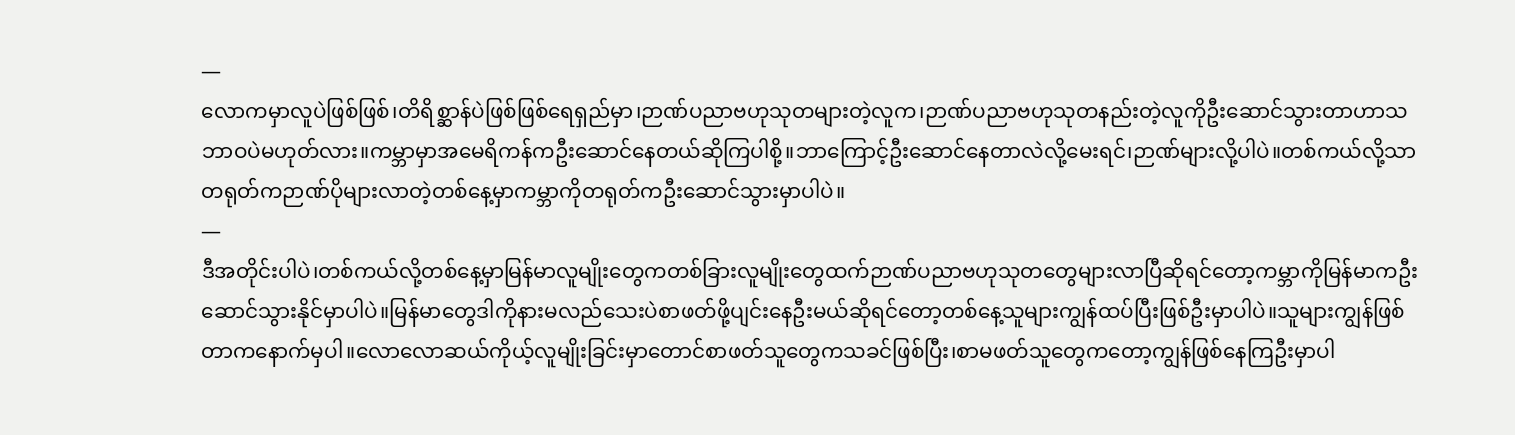—
လောကမှာလူပဲဖြစ်ဖြစ်၊တိရိစ္ဆာန်ပဲဖြစ်ဖြစ်ရေရှည်မှာ၊ဉာဏ်ပညာဗဟုသုတများတဲ့လူက၊ဉာဏ်ပညာဗဟုသုတနည်းတဲ့လူကိုဦးဆောင်သွားတာဟာသဘာဝပဲမဟုတ်လား။ကမ္ဘာမှာအမေရိကန်ကဦးဆောင်နေတယ်ဆိုကြပါစို့။ဘာကြောင့်ဦးဆောင်နေတာလဲလို့မေးရင်၊ဉာဏ်များလို့ပါပဲ။တစ်ကယ်လို့သာတရုတ်ကဉာဏ်ပိုများလာတဲ့တစ်နေ့မှာကမ္ဘာကိုတရုတ်ကဦးဆောင်သွားမှာပါပဲ။
—
ဒီအတိုင်းပါပဲ၊တစ်ကယ်လို့တစ်နေ့မှာမြန်မာလူမျိုးတွေကတစ်ခြားလူမျိုးတွေထက်ဉာဏ်ပညာဗဟုသုတတွေများလာပြီဆိုရင်တော့ကမ္ဘာကိုမြန်မာကဦးဆောင်သွားနိုင်မှာပါပဲ။မြန်မာတွေဒါကိုနားမလည်သေးပဲစာဖတ်ဖို့ပျင်းနေဦးမယ်ဆိုရင်တော့တစ်နေ့သူများကျွန်ထပ်ပြီးဖြစ်ဦးမှာပါပဲ။သူများကျွန်ဖြစ်တာကနောက်မှပါ။လောလောဆယ်ကိုယ့်လူမျိုးခြင်းမှာတောင်စာဖတ်သူတွေကသခင်ဖြစ်ပြီး၊စာမဖတ်သူတွေကတော့ကျွန်ဖြစ်နေကြဦးမှာပါ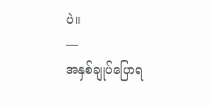ပဲ။
—
အနှစ်ချုပ်ပြောရ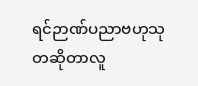ရင်ဉာဏ်ပညာဗဟုသုတဆိုတာလူ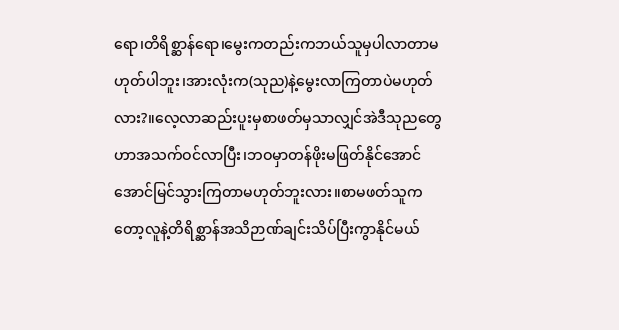ရော၊တိရိစ္ဆာန်ရော၊မွေးကတည်းကဘယ်သူမှပါလာတာမဟုတ်ပါဘူး၊အားလုံးက(သုည)နဲ့မွေးလာကြတာပဲမဟုတ်လား?။လေ့လာဆည်းပူးမှစာဖတ်မှသာလျှင်အဲဒီသုညတွေဟာအသက်ဝင်လာပြီး၊ဘဝမှာတန်ဖိုးမဖြတ်နိုင်အောင်အောင်မြင်သွားကြတာမဟုတ်ဘူးလား။စာမဖတ်သူကတော့လူနဲ့တိရိစ္ဆာန်အသိဉာဏ်ချင်းသိပ်ပြီးကွာနိုင်မယ်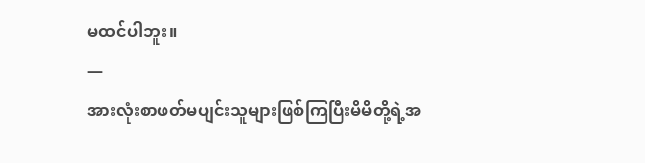မထင်ပါဘူး။
—
အားလုံးစာဖတ်မပျင်းသူများဖြစ်ကြပြီးမိမိတို့ရဲ့အ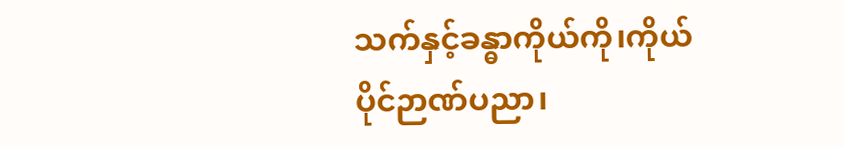သက်နှင့်ခန္ဓာကိုယ်ကို၊ကိုယ်ပိုင်ဉာဏ်ပညာ၊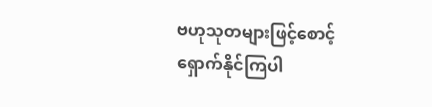ဗဟုသုတများဖြင့်စောင့်ရှောက်နိုင်ကြပါ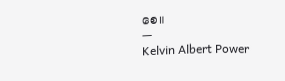စေ။
—
Kelvin Albert Power